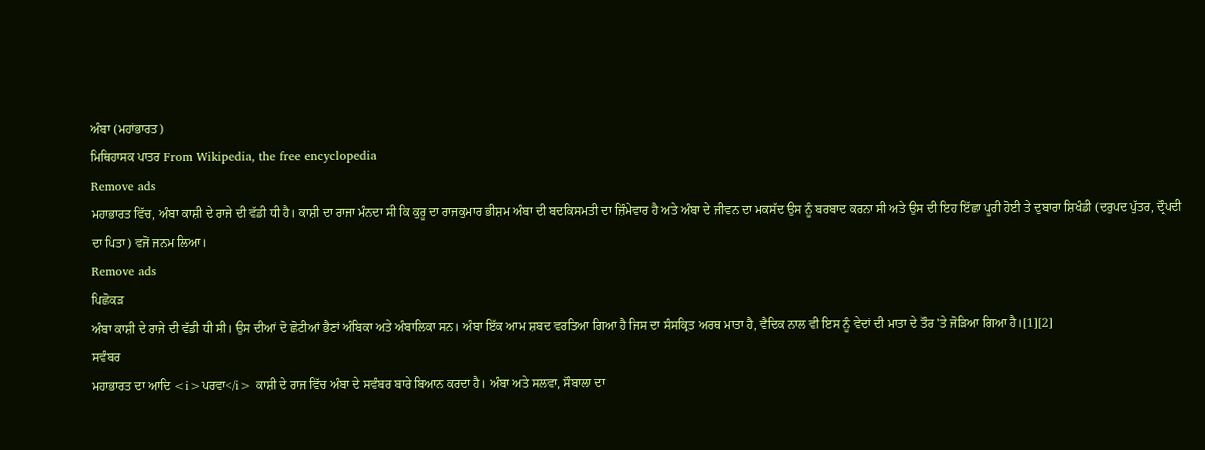ਅੰਬਾ (ਮਹਾਂਭਾਰਤ)
ਮਿਥਿਹਾਸਕ ਪਾਤਰ From Wikipedia, the free encyclopedia
Remove ads
ਮਹਾਭਾਰਤ ਵਿੱਚ, ਅੰਬਾ ਕਾਸ਼ੀ ਦੇ ਰਾਜੇ ਦੀ ਵੱਡੀ ਧੀ ਹੈ। ਕਾਸ਼ੀ ਦਾ ਰਾਜਾ ਮੰਨਦਾ ਸੀ ਕਿ ਕੁਰੂ ਦਾ ਰਾਜਕੁਮਾਰ ਭੀਸ਼ਮ ਅੰਬਾ ਦੀ ਬਦਕਿਸਮਤੀ ਦਾ ਜ਼ਿੰਮੇਵਾਰ ਹੈ ਅਤੇ ਅੰਬਾ ਦੇ ਜੀਵਨ ਦਾ ਮਕਸੱਦ ਉਸ ਨੂੰ ਬਰਬਾਦ ਕਰਨਾ ਸੀ ਅਤੇ ਉਸ ਦੀ ਇਹ ਇੱਛਾ ਪੂਰੀ ਹੋਈ ਤੇ ਦੁਬਾਰਾ ਸ਼ਿਖੰਡੀ (ਦਰੁਪਦ ਪੁੱਤਰ, ਦ੍ਰੌਪਦੀ ਦਾ ਪਿਤਾ) ਵਜੋਂ ਜਨਮ ਲਿਆ।
Remove ads
ਪਿਛੋਕੜ
ਅੰਬਾ ਕਾਸ਼ੀ ਦੇ ਰਾਜੇ ਦੀ ਵੱਡੀ ਧੀ ਸੀ। ਉਸ ਦੀਆਂ ਦੋ ਛੋਟੀਆਂ ਭੈਣਾਂ ਅੰਬਿਕਾ ਅਤੇ ਅੰਬਾਲਿਕਾ ਸਨ। ਅੰਬਾ ਇੱਕ ਆਮ ਸ਼ਬਦ ਵਰਤਿਆ ਗਿਆ ਹੈ ਜਿਸ ਦਾ ਸੰਸਕ੍ਰਿਤ ਅਰਥ ਮਾਤਾ ਹੈ, ਵੈਦਿਕ ਨਾਲ ਵੀ ਇਸ ਨੂੰ ਵੇਦਾਂ ਦੀ ਮਾਤਾ ਦੇ ਤੌਰ 'ਤੇ ਜੋੜਿਆ ਗਿਆ ਹੈ।[1][2]
ਸਵੰਬਰ
ਮਹਾਭਾਰਤ ਦਾ ਆਦਿ <i>ਪਰਵਾ</i> ਕਾਸ਼ੀ ਦੇ ਰਾਜ ਵਿੱਚ ਅੰਬਾ ਦੇ ਸਵੰਬਰ ਬਾਰੇ ਬਿਆਨ ਕਰਦਾ ਹੈ। ਅੰਬਾ ਅਤੇ ਸਲਵਾ, ਸੌਬਾਲਾ ਦਾ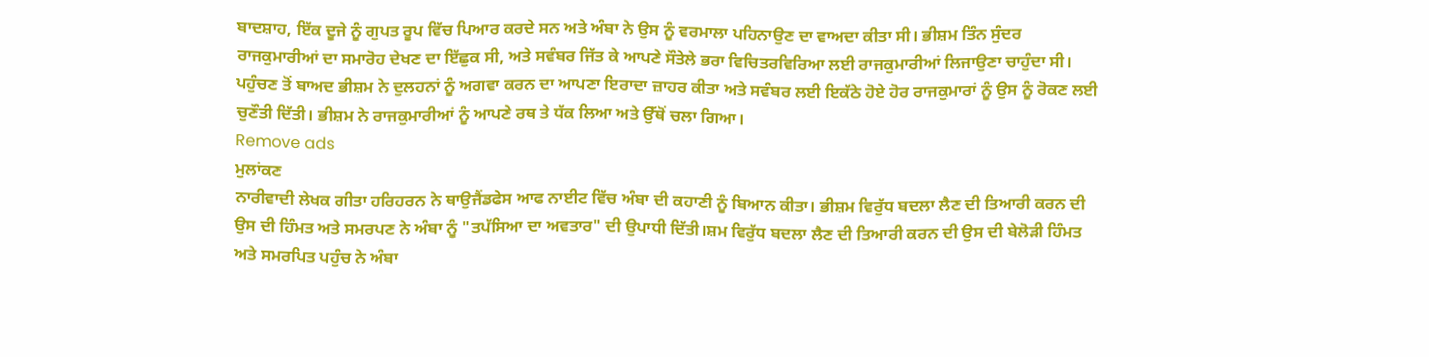ਬਾਦਸ਼ਾਹ, ਇੱਕ ਦੂਜੇ ਨੂੰ ਗੁਪਤ ਰੂਪ ਵਿੱਚ ਪਿਆਰ ਕਰਦੇ ਸਨ ਅਤੇ ਅੰਬਾ ਨੇ ਉਸ ਨੂੰ ਵਰਮਾਲਾ ਪਹਿਨਾਉਣ ਦਾ ਵਾਅਦਾ ਕੀਤਾ ਸੀ। ਭੀਸ਼ਮ ਤਿੰਨ ਸੁੰਦਰ ਰਾਜਕੁਮਾਰੀਆਂ ਦਾ ਸਮਾਰੋਹ ਦੇਖਣ ਦਾ ਇੱਛੁਕ ਸੀ, ਅਤੇ ਸਵੰਬਰ ਜਿੱਤ ਕੇ ਆਪਣੇ ਸੌਤੇਲੇ ਭਰਾ ਵਿਚਿਤਰਵਿਰਿਆ ਲਈ ਰਾਜਕੁਮਾਰੀਆਂ ਲਿਜਾਉਣਾ ਚਾਹੁੰਦਾ ਸੀ। ਪਹੁੰਚਣ ਤੋਂ ਬਾਅਦ ਭੀਸ਼ਮ ਨੇ ਦੁਲਹਨਾਂ ਨੂੰ ਅਗਵਾ ਕਰਨ ਦਾ ਆਪਣਾ ਇਰਾਦਾ ਜ਼ਾਹਰ ਕੀਤਾ ਅਤੇ ਸਵੰਬਰ ਲਈ ਇਕੱਠੇ ਹੋਏ ਹੋਰ ਰਾਜਕੁਮਾਰਾਂ ਨੂੰ ਉਸ ਨੂੰ ਰੋਕਣ ਲਈ ਚੁਣੌਤੀ ਦਿੱਤੀ। ਭੀਸ਼ਮ ਨੇ ਰਾਜਕੁਮਾਰੀਆਂ ਨੂੰ ਆਪਣੇ ਰਥ ਤੇ ਧੱਕ ਲਿਆ ਅਤੇ ਉੱਥੋਂ ਚਲਾ ਗਿਆ।
Remove ads
ਮੁਲਾਂਕਣ
ਨਾਰੀਵਾਦੀ ਲੇਖਕ ਗੀਤਾ ਹਰਿਹਰਨ ਨੇ ਥਾਉਜੈਂਡਫੇਸ ਆਫ ਨਾਈਟ ਵਿੱਚ ਅੰਬਾ ਦੀ ਕਹਾਣੀ ਨੂੰ ਬਿਆਨ ਕੀਤਾ। ਭੀਸ਼ਮ ਵਿਰੁੱਧ ਬਦਲਾ ਲੈਣ ਦੀ ਤਿਆਰੀ ਕਰਨ ਦੀ ਉਸ ਦੀ ਹਿੰਮਤ ਅਤੇ ਸਮਰਪਣ ਨੇ ਅੰਬਾ ਨੂੰ "ਤਪੱਸਿਆ ਦਾ ਅਵਤਾਰ" ਦੀ ਉਪਾਧੀ ਦਿੱਤੀ।ਸ਼ਮ ਵਿਰੁੱਧ ਬਦਲਾ ਲੈਣ ਦੀ ਤਿਆਰੀ ਕਰਨ ਦੀ ਉਸ ਦੀ ਬੇਲੋੜੀ ਹਿੰਮਤ ਅਤੇ ਸਮਰਪਿਤ ਪਹੁੰਚ ਨੇ ਅੰਬਾ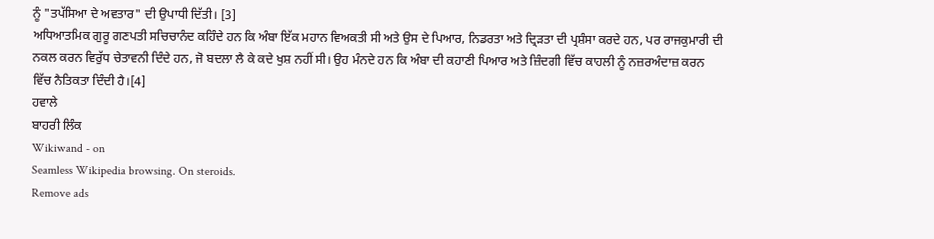ਨੂੰ "ਤਪੱਸਿਆ ਦੇ ਅਵਤਾਰ" ਦੀ ਉਪਾਧੀ ਦਿੱਤੀ। [3]
ਅਧਿਆਤਮਿਕ ਗੁਰੂ ਗਣਪਤੀ ਸਚਿਚਾਨੰਦ ਕਹਿੰਦੇ ਹਨ ਕਿ ਅੰਬਾ ਇੱਕ ਮਹਾਨ ਵਿਅਕਤੀ ਸੀ ਅਤੇ ਉਸ ਦੇ ਪਿਆਰ, ਨਿਡਰਤਾ ਅਤੇ ਦ੍ਰਿੜਤਾ ਦੀ ਪ੍ਰਸ਼ੰਸਾ ਕਰਦੇ ਹਨ, ਪਰ ਰਾਜਕੁਮਾਰੀ ਦੀ ਨਕਲ ਕਰਨ ਵਿਰੁੱਧ ਚੇਤਾਵਨੀ ਦਿੰਦੇ ਹਨ, ਜੋ ਬਦਲਾ ਲੈ ਕੇ ਕਦੇ ਖੁਸ਼ ਨਹੀਂ ਸੀ। ਉਹ ਮੰਨਦੇ ਹਨ ਕਿ ਅੰਬਾ ਦੀ ਕਹਾਣੀ ਪਿਆਰ ਅਤੇ ਜ਼ਿੰਦਗੀ ਵਿੱਚ ਕਾਹਲੀ ਨੂੰ ਨਜ਼ਰਅੰਦਾਜ਼ ਕਰਨ ਵਿੱਚ ਨੈਤਿਕਤਾ ਦਿੰਦੀ ਹੈ।[4]
ਹਵਾਲੇ
ਬਾਹਰੀ ਲਿੰਕ
Wikiwand - on
Seamless Wikipedia browsing. On steroids.
Remove ads